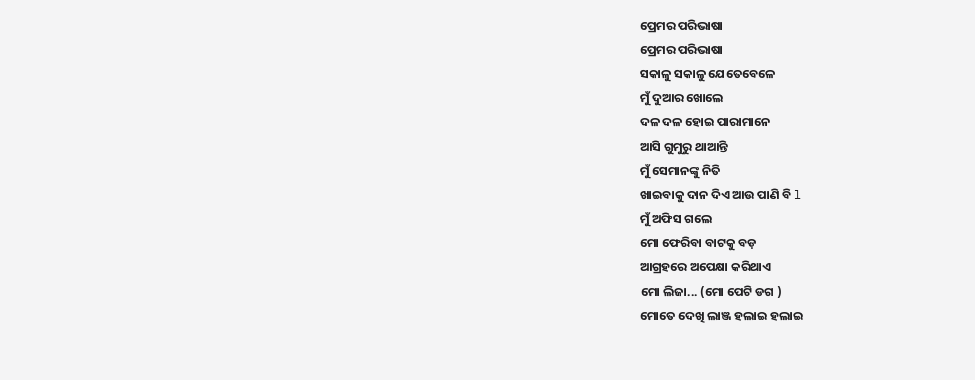ପ୍ରେମର ପରିଭାଷା
ପ୍ରେମର ପରିଭାଷା
ସକାଳୁ ସକାଳୁ ଯେତେବେଳେ
ମୁଁ ଦୁଆର ଖୋଲେ
ଦଳ ଦଳ ହୋଇ ପାରାମାନେ
ଆସି ଗୁମୁରୁ ଥାଆନ୍ତି
ମୁଁ ସେମାନଙ୍କୁ ନିତି
ଖାଇବାକୁ ଦାନ ଦିଏ ଆଉ ପାଣି ବି l
ମୁଁ ଅଫିସ ଗଲେ
ମୋ ଫେରିବା ବାଟକୁ ବଡ଼
ଆଗ୍ରହରେ ଅପେକ୍ଷା କରିଥାଏ
ମୋ ଲିଜା... (ମୋ ପେଟି ଡଗ )
ମୋତେ ଦେଖି ଲାଞ୍ଜ ହଲାଇ ହଲାଇ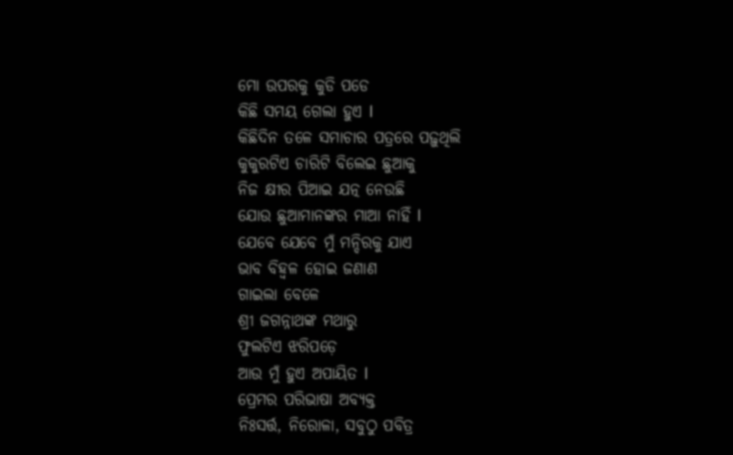ମୋ ଉପରକୁ କୁଡି ପଡେ
କିଛି ସମୟ ଗେଲା ହୁଏ l
କିଛିଦିନ ତଳେ ସମାଚାର ପତ୍ରରେ ପଢ଼ୁଥିଲି
କୁକୁରଟିଏ ଚାରିଟି ବିଲେଇ ଛୁଆକୁ
ନିଜ କ୍ଷୀର ପିଆଇ ଯତ୍ନ ନେଉଛି
ଯୋଉ ଛୁଆମାନଙ୍କର ମାଆ ନାହିଁ l
ଯେବେ ଯେବେ ମୁଁ ମନ୍ଦିରକୁ ଯାଏ
ଭାବ ବିହ୍ଵଳ ହୋଇ ଜଣାଣ
ଗାଇଲା ବେଳେ
ଶ୍ରୀ ଜଗନ୍ନାଥଙ୍କ ମଥାରୁ
ଫୁଲଟିଏ ଝରିପଡ଼େ
ଆଉ ମୁଁ ହୁଏ ଅପାୟିତ l
ପ୍ରେମର ପରିଭାଷା ଅବ୍ୟକ୍ତ
ନିଃସର୍ତ୍ତ, ନିରୋଳା, ସବୁଠୁ ପବିତ୍ର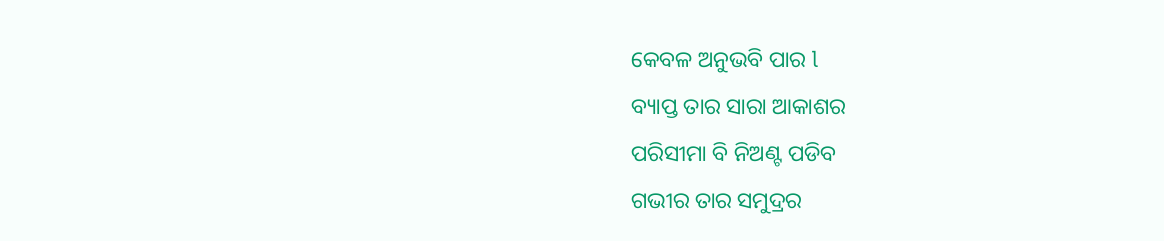କେବଳ ଅନୁଭବି ପାର l
ବ୍ୟାପ୍ତ ତାର ସାରା ଆକାଶର
ପରିସୀମା ବି ନିଅଣ୍ଟ ପଡିବ
ଗଭୀର ତାର ସମୁଦ୍ରର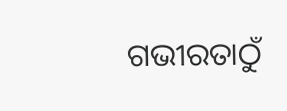ଗଭୀରତାଠୁଁ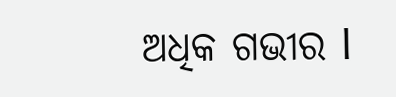ଅଧିକ ଗଭୀର l